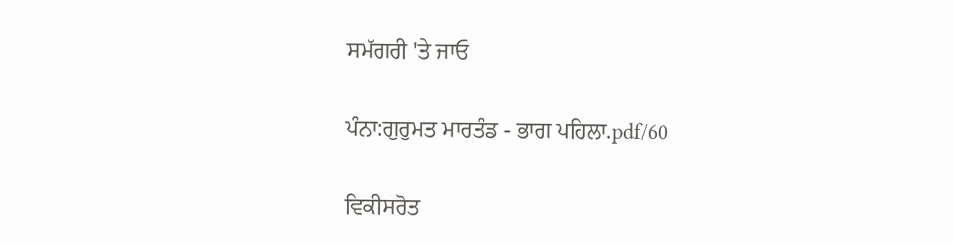ਸਮੱਗਰੀ 'ਤੇ ਜਾਓ

ਪੰਨਾ:ਗੁਰੁਮਤ ਮਾਰਤੰਡ - ਭਾਗ ਪਹਿਲਾ.pdf/60

ਵਿਕੀਸਰੋਤ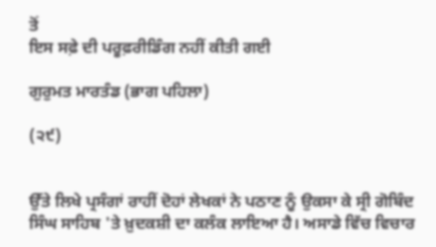ਤੋਂ
ਇਸ ਸਫ਼ੇ ਦੀ ਪਰੂਫ਼ਰੀਡਿੰਗ ਨਹੀਂ ਕੀਤੀ ਗਈ

ਗੁਰੁਮਤ ਮਾਰਤੰਡ (ਭਾਗ ਪਹਿਲਾ)

(੨੯)


ਉੱਤੇ ਲਿਖੇ ਪ੍ਰਸੰਗਾਂ ਰਾਹੀਂ ਦੋਹਾਂ ਲੇਖਕਾਂ ਨੇ ਪਠਾਣ ਨੂੰ ਉਕਸਾ ਕੇ ਸ੍ਰੀ ਗੋਬਿੰਦ ਸਿੰਘ ਸਾਹਿਬ 'ਤੇ ਖ਼ੁਦਕਸ਼ੀ ਦਾ ਕਲੰਕ ਲਾਇਆ ਹੈ। ਅਸਾਡੇ ਵਿੱਚ ਵਿਚਾਰ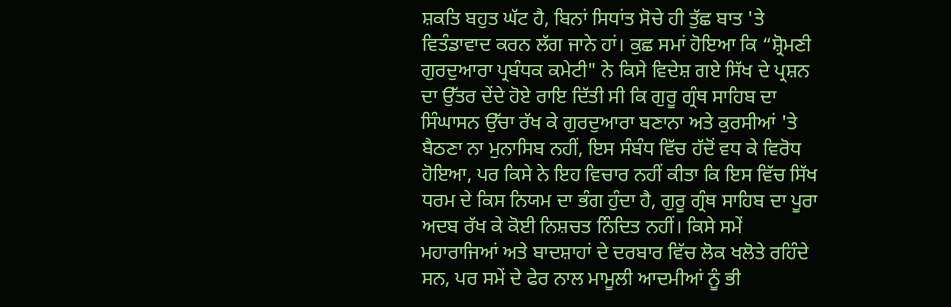ਸ਼ਕਤਿ ਬਹੁਤ ਘੱਟ ਹੈ, ਬਿਨਾਂ ਸਿਧਾਂਤ ਸੋਚੇ ਹੀ ਤੁੱਛ ਬਾਤ 'ਤੇ ਵਿਤੰਡਾਵਾਦ ਕਰਨ ਲੱਗ ਜਾਨੇ ਹਾਂ। ਕੁਛ ਸਮਾਂ ਹੋਇਆ ਕਿ “ਸ਼੍ਰੋਮਣੀ ਗੁਰਦੁਆਰਾ ਪ੍ਰਬੰਧਕ ਕਮੇਟੀ" ਨੇ ਕਿਸੇ ਵਿਦੇਸ਼ ਗਏ ਸਿੱਖ ਦੇ ਪ੍ਰਸ਼ਨ ਦਾ ਉੱਤਰ ਦੇਂਦੇ ਹੋਏ ਰਾਇ ਦਿੱਤੀ ਸੀ ਕਿ ਗੁਰੂ ਗ੍ਰੰਥ ਸਾਹਿਬ ਦਾ ਸਿੰਘਾਸਨ ਉੱਚਾ ਰੱਖ ਕੇ ਗੁਰਦੁਆਰਾ ਬਣਾਨਾ ਅਤੇ ਕੁਰਸੀਆਂ 'ਤੇ ਬੈਠਣਾ ਨਾ ਮੁਨਾਸਿਬ ਨਹੀਂ, ਇਸ ਸੰਬੰਧ ਵਿੱਚ ਹੱਦੋਂ ਵਧ ਕੇ ਵਿਰੋਧ ਹੋਇਆ, ਪਰ ਕਿਸੇ ਨੇ ਇਹ ਵਿਚਾਰ ਨਹੀਂ ਕੀਤਾ ਕਿ ਇਸ ਵਿੱਚ ਸਿੱਖ ਧਰਮ ਦੇ ਕਿਸ ਨਿਯਮ ਦਾ ਭੰਗ ਹੁੰਦਾ ਹੈ, ਗੁਰੂ ਗ੍ਰੰਥ ਸਾਹਿਬ ਦਾ ਪੂਰਾ ਅਦਬ ਰੱਖ ਕੇ ਕੋਈ ਨਿਸ਼ਚਤ ਨਿੰਦਿਤ ਨਹੀਂ। ਕਿਸੇ ਸਮੇਂ ਮਹਾਰਾਜਿਆਂ ਅਤੇ ਬਾਦਸ਼ਾਹਾਂ ਦੇ ਦਰਬਾਰ ਵਿੱਚ ਲੋਕ ਖਲੋਤੇ ਰਹਿੰਦੇ ਸਨ, ਪਰ ਸਮੇਂ ਦੇ ਫੇਰ ਨਾਲ ਮਾਮੂਲੀ ਆਦਮੀਆਂ ਨੂੰ ਭੀ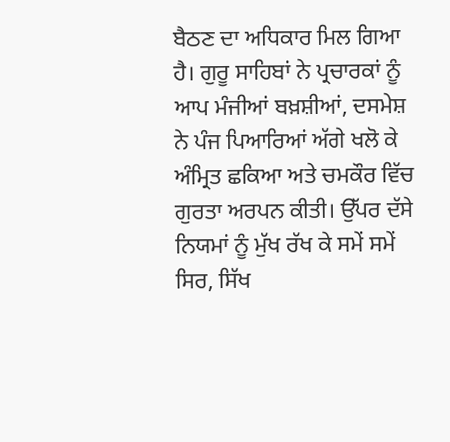ਬੈਠਣ ਦਾ ਅਧਿਕਾਰ ਮਿਲ ਗਿਆ ਹੈ। ਗੁਰੂ ਸਾਹਿਬਾਂ ਨੇ ਪ੍ਰਚਾਰਕਾਂ ਨੂੰ ਆਪ ਮੰਜੀਆਂ ਬਖ਼ਸ਼ੀਆਂ, ਦਸਮੇਸ਼ ਨੇ ਪੰਜ ਪਿਆਰਿਆਂ ਅੱਗੇ ਖਲੋ ਕੇ ਅੰਮ੍ਰਿਤ ਛਕਿਆ ਅਤੇ ਚਮਕੌਰ ਵਿੱਚ ਗੁਰਤਾ ਅਰਪਨ ਕੀਤੀ। ਉੱਪਰ ਦੱਸੇ ਨਿਯਮਾਂ ਨੂੰ ਮੁੱਖ ਰੱਖ ਕੇ ਸਮੇਂ ਸਮੇਂ ਸਿਰ, ਸਿੱਖ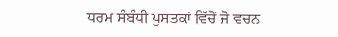ਧਰਮ ਸੰਬੰਧੀ ਪੁਸਤਕਾਂ ਵਿੱਚੋਂ ਜੋ ਵਚਨ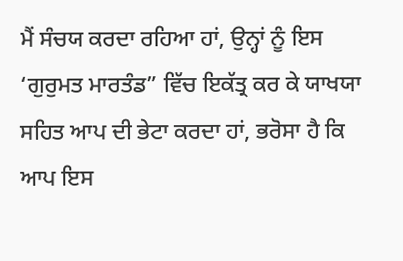ਮੈਂ ਸੰਚਯ ਕਰਦਾ ਰਹਿਆ ਹਾਂ, ਉਨ੍ਹਾਂ ਨੂੰ ਇਸ ‘ਗੁਰੁਮਤ ਮਾਰਤੰਡ” ਵਿੱਚ ਇਕੱਤ੍ਰ ਕਰ ਕੇ ਯਾਖਯਾ ਸਹਿਤ ਆਪ ਦੀ ਭੇਟਾ ਕਰਦਾ ਹਾਂ, ਭਰੋਸਾ ਹੈ ਕਿ ਆਪ ਇਸ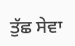ਤੁੱਛ ਸੇਵਾ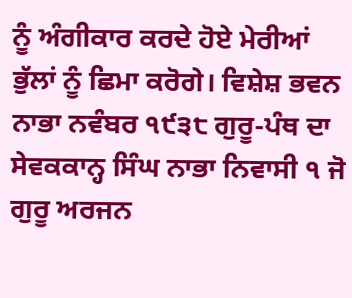ਨੂੰ ਅੰਗੀਕਾਰ ਕਰਦੇ ਹੋਏ ਮੇਰੀਆਂ ਭੁੱਲਾਂ ਨੂੰ ਛਿਮਾ ਕਰੋਗੇ। ਵਿਸ਼ੇਸ਼ ਭਵਨ ਨਾਭਾ ਨਵੰਬਰ ੧੯੩੮ ਗੁਰੂ-ਪੰਥ ਦਾ ਸੇਵਕਕਾਨ੍ਹ ਸਿੰਘ ਨਾਭਾ ਨਿਵਾਸੀ ੧ ਜੋ ਗੁਰੂ ਅਰਜਨ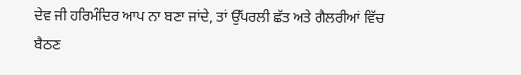ਦੇਵ ਜੀ ਹਰਿਮੰਦਿਰ ਆਪ ਨਾ ਬਣਾ ਜਾਂਦੇ, ਤਾਂ ਉੱਪਰਲੀ ਛੱਤ ਅਤੇ ਗੈਲਰੀਆਂ ਵਿੱਚ ਬੈਠਣ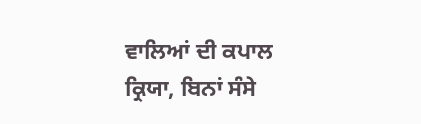ਵਾਲਿਆਂ ਦੀ ਕਪਾਲ ਕ੍ਰਿਯਾ, ਬਿਨਾਂ ਸੰਸੇ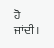ਹੋ ਜਾਂਦੀ।